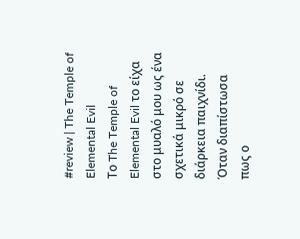#review | The Temple of Elemental Evil
Το The Temple of Elemental Evil το είχα στο μυαλό μου ως ένα σχετικά μικρό σε διάρκεια παιχνίδι. Όταν διαπίστωσα πως ο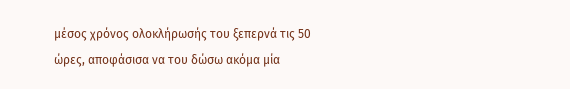μέσος χρόνος ολοκλήρωσής του ξεπερνά τις 50 ώρες, αποφάσισα να του δώσω ακόμα μία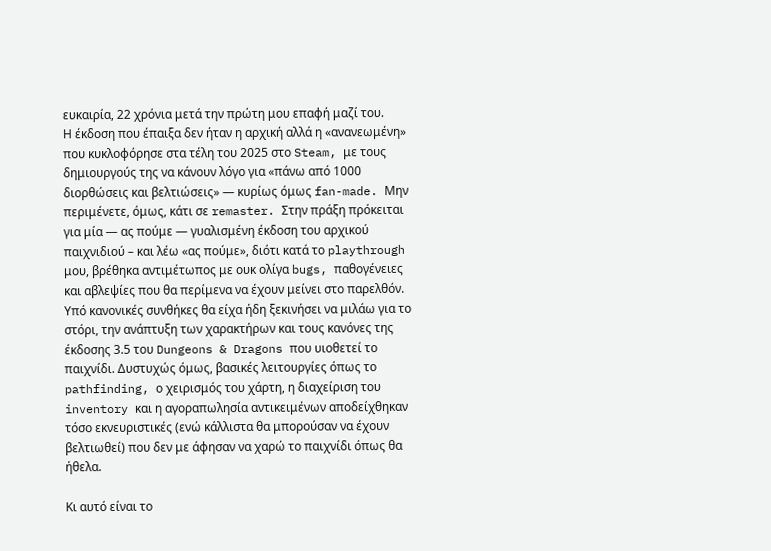ευκαιρία, 22 χρόνια μετά την πρώτη μου επαφή μαζί του.
Η έκδοση που έπαιξα δεν ήταν η αρχική αλλά η «ανανεωμένη» που κυκλοφόρησε στα τέλη του 2025 στο Steam, με τους δημιουργούς της να κάνουν λόγο για «πάνω από 1000 διορθώσεις και βελτιώσεις» — κυρίως όμως fan-made. Μην περιμένετε, όμως, κάτι σε remaster. Στην πράξη πρόκειται για μία — ας πούμε — γυαλισμένη έκδοση του αρχικού παιχνιδιού – και λέω «ας πούμε», διότι κατά το playthrough μου, βρέθηκα αντιμέτωπος με ουκ ολίγα bugs, παθογένειες και αβλεψίες που θα περίμενα να έχουν μείνει στο παρελθόν.
Υπό κανονικές συνθήκες θα είχα ήδη ξεκινήσει να μιλάω για το στόρι, την ανάπτυξη των χαρακτήρων και τους κανόνες της έκδοσης 3.5 του Dungeons & Dragons που υιοθετεί το παιχνίδι. Δυστυχώς όμως, βασικές λειτουργίες όπως το pathfinding, ο χειρισμός του χάρτη, η διαχείριση του inventory και η αγοραπωλησία αντικειμένων αποδείχθηκαν τόσο εκνευριστικές (ενώ κάλλιστα θα μπορούσαν να έχουν βελτιωθεί) που δεν με άφησαν να χαρώ το παιχνίδι όπως θα ήθελα.

Κι αυτό είναι το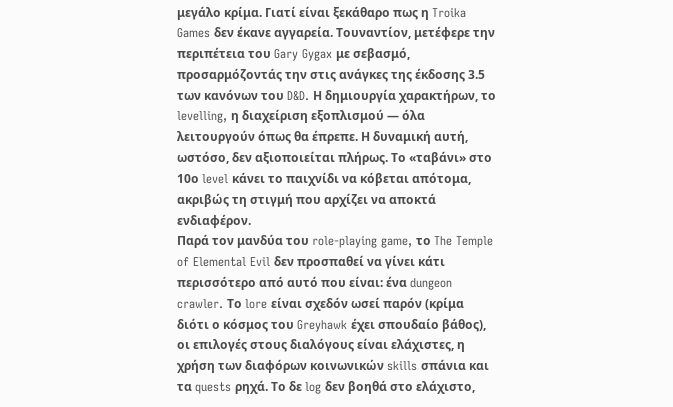μεγάλο κρίμα. Γιατί είναι ξεκάθαρο πως η Troika Games δεν έκανε αγγαρεία. Τουναντίον, μετέφερε την περιπέτεια του Gary Gygax με σεβασμό, προσαρμόζοντάς την στις ανάγκες της έκδοσης 3.5 των κανόνων του D&D. Η δημιουργία χαρακτήρων, το levelling, η διαχείριση εξοπλισμού — όλα λειτουργούν όπως θα έπρεπε. Η δυναμική αυτή, ωστόσο, δεν αξιοποιείται πλήρως. Το «ταβάνι» στο 10ο level κάνει το παιχνίδι να κόβεται απότομα, ακριβώς τη στιγμή που αρχίζει να αποκτά ενδιαφέρον.
Παρά τον μανδύα του role-playing game, το The Temple of Elemental Evil δεν προσπαθεί να γίνει κάτι περισσότερο από αυτό που είναι: ένα dungeon crawler. Το lore είναι σχεδόν ωσεί παρόν (κρίμα διότι ο κόσμος του Greyhawk έχει σπουδαίο βάθος), οι επιλογές στους διαλόγους είναι ελάχιστες, η χρήση των διαφόρων κοινωνικών skills σπάνια και τα quests ρηχά. Το δε log δεν βοηθά στο ελάχιστο,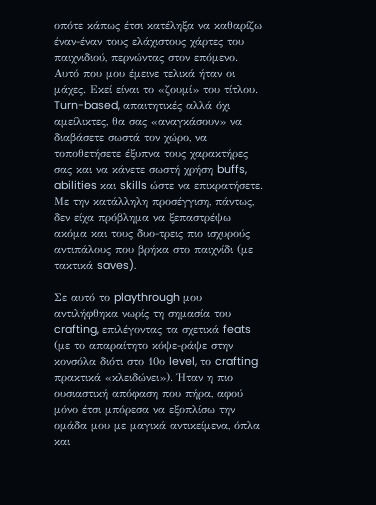οπότε κάπως έτσι κατέληξα να καθαρίζω έναν-έναν τους ελάχιστους χάρτες του παιχνιδιού, περνώντας στον επόμενο.
Αυτό που μου έμεινε τελικά ήταν οι μάχες. Εκεί είναι το «ζουμί» του τίτλου. Turn-based, απαιτητικές αλλά όχι αμείλικτες, θα σας «αναγκάσουν» να διαβάσετε σωστά τον χώρο, να τοποθετήσετε έξυπνα τους χαρακτήρες σας και να κάνετε σωστή χρήση buffs, abilities και skills ώστε να επικρατήσετε. Με την κατάλληλη προσέγγιση, πάντως, δεν είχα πρόβλημα να ξεπαστρέψω ακόμα και τους δυο-τρεις πιο ισχυρούς αντιπάλους που βρήκα στο παιχνίδι (με τακτικά saves).

Σε αυτό το playthrough μου αντιλήφθηκα νωρίς τη σημασία του crafting, επιλέγοντας τα σχετικά feats (με το απαραίτητο κόψε-ράψε στην κονσόλα διότι στο 10ο level, το crafting πρακτικά «κλειδώνει»). Ήταν η πιο ουσιαστική απόφαση που πήρα, αφού μόνο έτσι μπόρεσα να εξοπλίσω την ομάδα μου με μαγικά αντικείμενα, όπλα και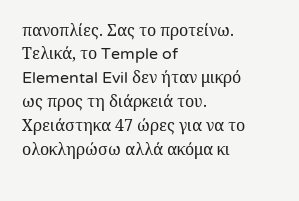πανοπλίες. Σας το προτείνω.
Τελικά, το Temple of Elemental Evil δεν ήταν μικρό ως προς τη διάρκειά του. Χρειάστηκα 47 ώρες για να το ολοκληρώσω αλλά ακόμα κι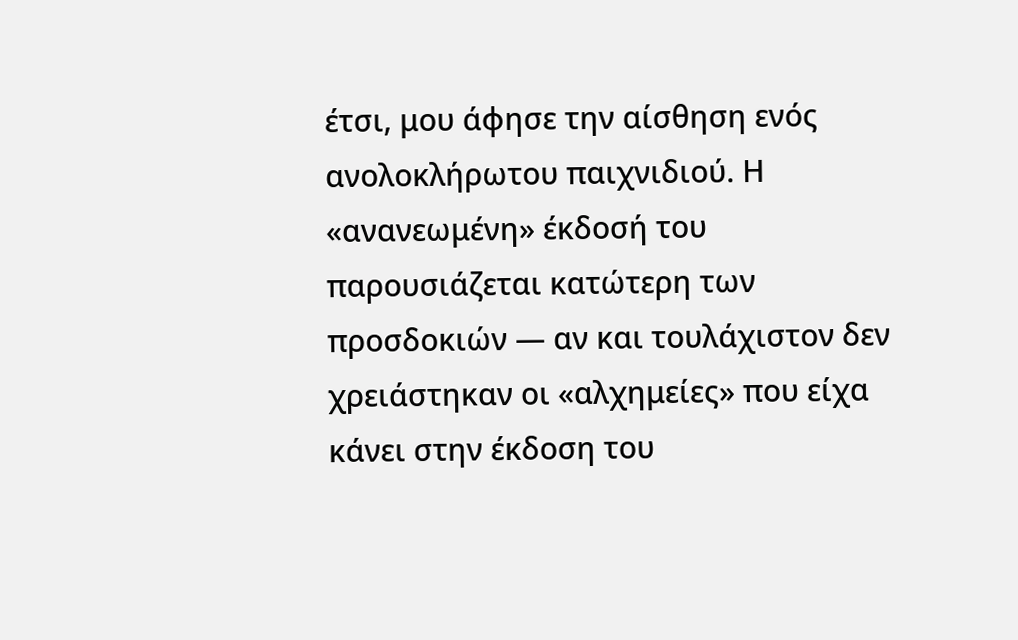έτσι, μου άφησε την αίσθηση ενός ανολοκλήρωτου παιχνιδιού. Η «ανανεωμένη» έκδοσή του παρουσιάζεται κατώτερη των προσδοκιών — αν και τουλάχιστον δεν χρειάστηκαν οι «αλχημείες» που είχα κάνει στην έκδοση του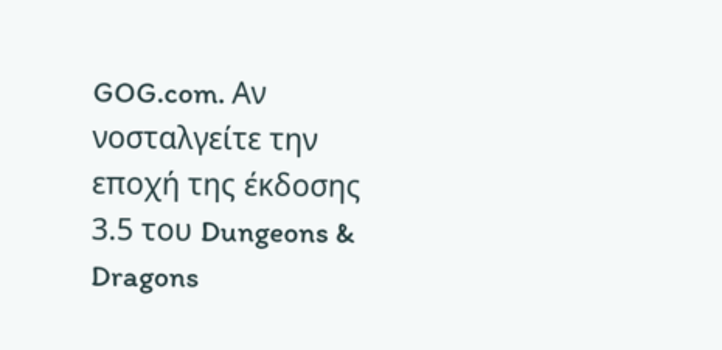GOG.com. Αν νοσταλγείτε την εποχή της έκδοσης 3.5 του Dungeons & Dragons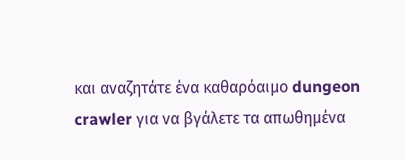και αναζητάτε ένα καθαρόαιμο dungeon crawler για να βγάλετε τα απωθημένα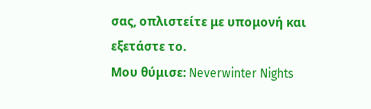σας, οπλιστείτε με υπομονή και εξετάστε το.
Μου θύμισε: Neverwinter Nights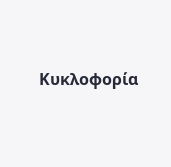Κυκλοφορία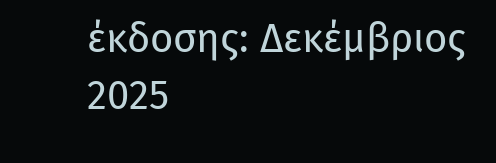έκδοσης: Δεκέμβριος 2025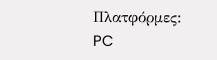Πλατφόρμες: PC